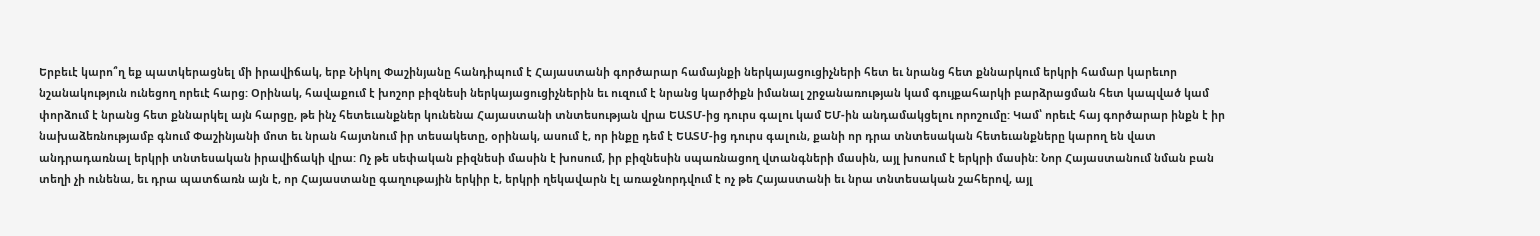Երբեւէ կարո՞ղ եք պատկերացնել մի իրավիճակ, երբ Նիկոլ Փաշինյանը հանդիպում է Հայաստանի գործարար համայնքի ներկայացուցիչների հետ եւ նրանց հետ քննարկում երկրի համար կարեւոր նշանակություն ունեցող որեւէ հարց: Օրինակ, հավաքում է խոշոր բիզնեսի ներկայացուցիչներին եւ ուզում է նրանց կարծիքն իմանալ շրջանառության կամ գույքահարկի բարձրացման հետ կապված կամ փորձում է նրանց հետ քննարկել այն հարցը, թե ինչ հետեւանքներ կունենա Հայաստանի տնտեսության վրա ԵԱՏՄ-ից դուրս գալու կամ ԵՄ-ին անդամակցելու որոշումը: Կամ՝ որեւէ հայ գործարար ինքն է իր նախաձեռնությամբ գնում Փաշինյանի մոտ եւ նրան հայտնում իր տեսակետը, օրինակ, ասում է, որ ինքը դեմ է ԵԱՏՄ-ից դուրս գալուն, քանի որ դրա տնտեսական հետեւանքները կարող են վատ անդրադառնալ երկրի տնտեսական իրավիճակի վրա: Ոչ թե սեփական բիզնեսի մասին է խոսում, իր բիզնեսին սպառնացող վտանգների մասին, այլ խոսում է երկրի մասին: Նոր Հայաստանում նման բան տեղի չի ունենա, եւ դրա պատճառն այն է, որ Հայաստանը գաղութային երկիր է, երկրի ղեկավարն էլ առաջնորդվում է ոչ թե Հայաստանի եւ նրա տնտեսական շահերով, այլ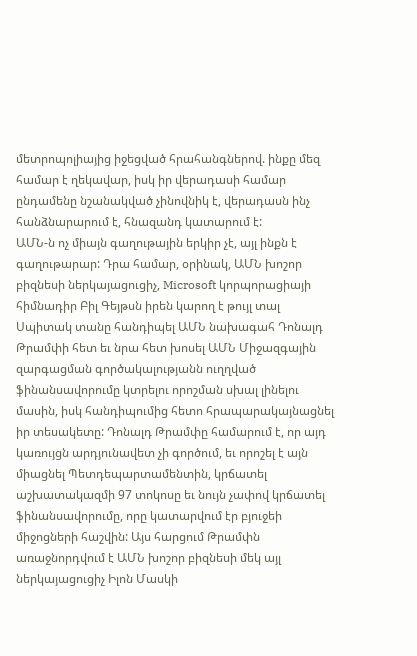մետրոպոլիայից իջեցված հրահանգներով. ինքը մեզ համար է ղեկավար, իսկ իր վերադասի համար ընդամենը նշանակված չինովնիկ է, վերադասն ինչ հանձնարարում է, հնազանդ կատարում է:
ԱՄՆ-ն ոչ միայն գաղութային երկիր չէ, այլ ինքն է գաղութարար: Դրա համար, օրինակ, ԱՄՆ խոշոր բիզնեսի ներկայացուցիչ, Microsoft կորպորացիայի հիմնադիր Բիլ Գեյթսն իրեն կարող է թույլ տալ Սպիտակ տանը հանդիպել ԱՄՆ նախագահ Դոնալդ Թրամփի հետ եւ նրա հետ խոսել ԱՄՆ Միջազգային զարգացման գործակալությանն ուղղված ֆինանսավորումը կտրելու որոշման սխալ լինելու մասին, իսկ հանդիպումից հետո հրապարակայնացնել իր տեսակետը: Դոնալդ Թրամփը համարում է, որ այդ կառույցն արդյունավետ չի գործում, եւ որոշել է այն միացնել Պետդեպարտամենտին, կրճատել աշխատակազմի 97 տոկոսը եւ նույն չափով կրճատել ֆինանսավորումը, որը կատարվում էր բյուջեի միջոցների հաշվին: Այս հարցում Թրամփն առաջնորդվում է ԱՄՆ խոշոր բիզնեսի մեկ այլ ներկայացուցիչ Իլոն Մասկի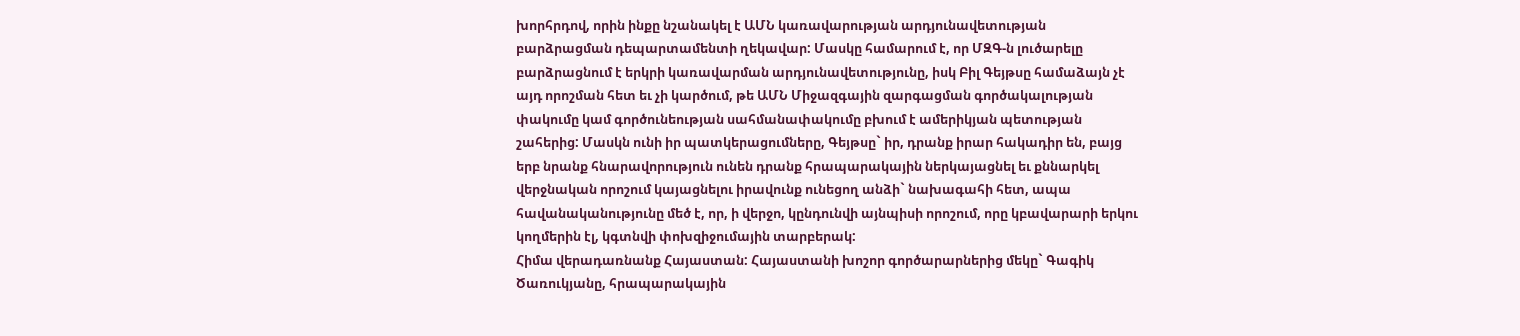խորհրդով, որին ինքը նշանակել է ԱՄՆ կառավարության արդյունավետության բարձրացման դեպարտամենտի ղեկավար: Մասկը համարում է, որ ՄԶԳ-ն լուծարելը բարձրացնում է երկրի կառավարման արդյունավետությունը, իսկ Բիլ Գեյթսը համաձայն չէ այդ որոշման հետ եւ չի կարծում, թե ԱՄՆ Միջազգային զարգացման գործակալության փակումը կամ գործունեության սահմանափակումը բխում է ամերիկյան պետության շահերից: Մասկն ունի իր պատկերացումները, Գեյթսը` իր, դրանք իրար հակադիր են, բայց երբ նրանք հնարավորություն ունեն դրանք հրապարակային ներկայացնել եւ քննարկել վերջնական որոշում կայացնելու իրավունք ունեցող անձի` նախագահի հետ, ապա հավանականությունը մեծ է, որ, ի վերջո, կընդունվի այնպիսի որոշում, որը կբավարարի երկու կողմերին էլ, կգտնվի փոխզիջումային տարբերակ:
Հիմա վերադառնանք Հայաստան: Հայաստանի խոշոր գործարարներից մեկը` Գագիկ Ծառուկյանը, հրապարակային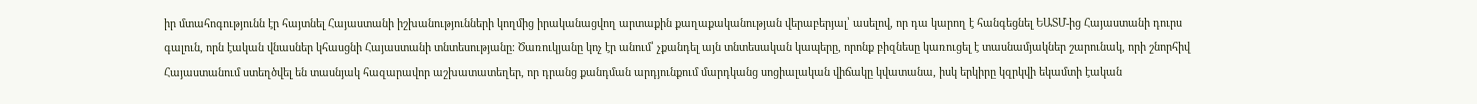իր մտահոգությունն էր հայտնել Հայաստանի իշխանությունների կողմից իրականացվող արտաքին քաղաքականության վերաբերյալ՝ ասելով, որ դա կարող է հանգեցնել ԵԱՏՄ-ից Հայաստանի դուրս գալուն, որն էական վնասներ կհասցնի Հայաստանի տնտեսությանը։ Ծառուկյանը կոչ էր անում՝ չքանդել այն տնտեսական կապերը, որոնք բիզնեսը կառուցել է տասնամյակներ շարունակ, որի շնորհիվ Հայաստանում ստեղծվել են տասնյակ հազարավոր աշխատատեղեր, որ դրանց քանդման արդյունքում մարդկանց սոցիալական վիճակը կվատանա, իսկ երկիրը կզրկվի եկամտի էական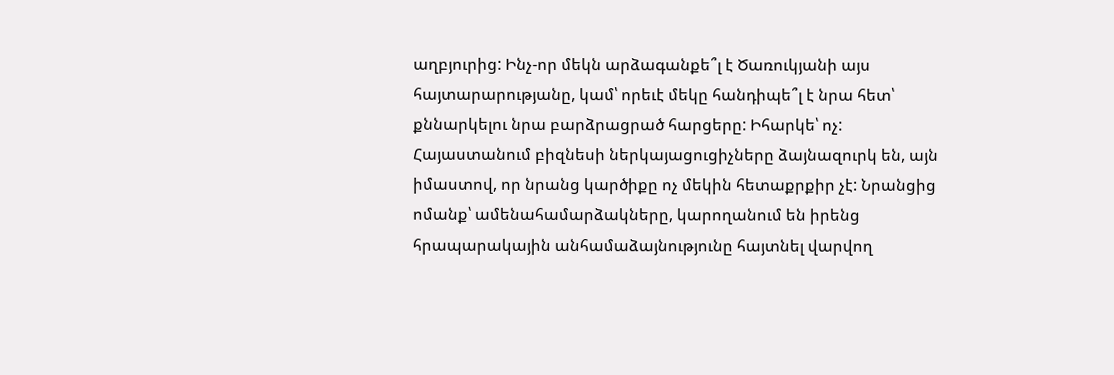աղբյուրից: Ինչ-որ մեկն արձագանքե՞լ է Ծառուկյանի այս հայտարարությանը, կամ՝ որեւէ մեկը հանդիպե՞լ է նրա հետ՝ քննարկելու նրա բարձրացրած հարցերը: Իհարկե՝ ոչ:
Հայաստանում բիզնեսի ներկայացուցիչները ձայնազուրկ են, այն իմաստով, որ նրանց կարծիքը ոչ մեկին հետաքրքիր չէ: Նրանցից ոմանք՝ ամենահամարձակները, կարողանում են իրենց հրապարակային անհամաձայնությունը հայտնել վարվող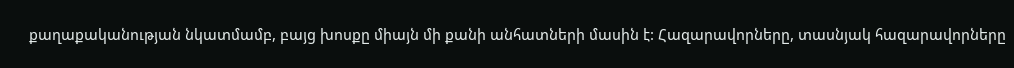քաղաքականության նկատմամբ, բայց խոսքը միայն մի քանի անհատների մասին է: Հազարավորները, տասնյակ հազարավորները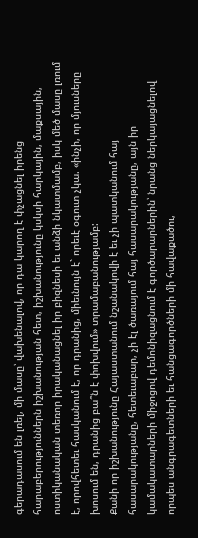գերադասում են լռել, մի մասը՝ վախենալով, որ դա կարող է փչացնել իրենց հարաբերություններն իշխանության հետ, իշխանությունը կսկսի հարկային, մաքսային, ոստիկանական տեռոր իրականացնել իր բիզնեսի եւ անձի նկատմամբ, իսկ մեծ մասը լռում է, որովհետեւ հասկանում է, որ դրանից, միեւնույն է` որեւէ օգուտ չկա. «ինչի, որ մյուսները խոսում են, դրանից բա՞ն է փոխվում» տրամաբանությամբ:
Քանի որ իշխանությունը Հայաստանում նշանակովի է եւ չի պատկանում հայ հասարակությանը, հետեւաբար, չի էլ ծառայում հայ հասարակությանը, այն իր կամակատարների միջոցով դեմոնիզացնում է գործարարներին՝ նրանց ներկայացնելով որպես անգրագետների եւ հանցագործների մի հավաքածու,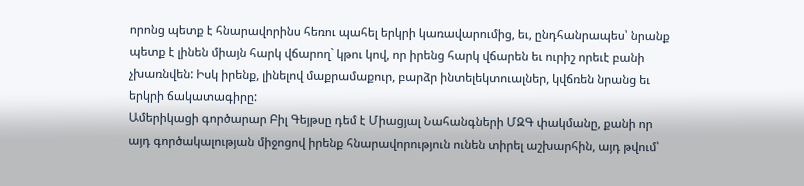որոնց պետք է հնարավորինս հեռու պահել երկրի կառավարումից, եւ, ընդհանրապես՝ նրանք պետք է լինեն միայն հարկ վճարող` կթու կով, որ իրենց հարկ վճարեն եւ ուրիշ որեւէ բանի չխառնվեն: Իսկ իրենք, լինելով մաքրամաքուր, բարձր ինտելեկտուալներ, կվճռեն նրանց եւ երկրի ճակատագիրը:
Ամերիկացի գործարար Բիլ Գեյթսը դեմ է Միացյալ Նահանգների ՄԶԳ փակմանը, քանի որ այդ գործակալության միջոցով իրենք հնարավորություն ունեն տիրել աշխարհին, այդ թվում՝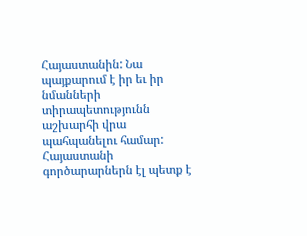Հայաստանին: Նա պայքարում է իր եւ իր նմանների տիրապետությունն աշխարհի վրա պահպանելու համար: Հայաստանի գործարարներն էլ պետք է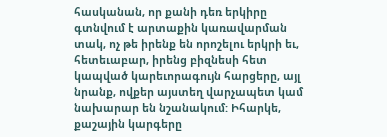հասկանան, որ քանի դեռ երկիրը գտնվում է արտաքին կառավարման տակ, ոչ թե իրենք են որոշելու երկրի եւ, հետեւաբար, իրենց բիզնեսի հետ կապված կարեւորագույն հարցերը, այլ նրանք, ովքեր այստեղ վարչապետ կամ նախարար են նշանակում: Իհարկե, քաշային կարգերը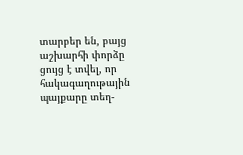տարբեր են, բայց աշխարհի փորձը ցույց է տվել, որ հակագաղութային պայքարը տեղ-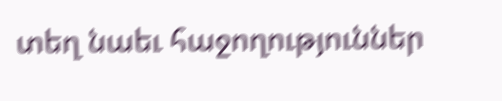տեղ նաեւ հաջողություններ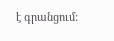է գրանցում: